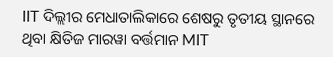IIT ଦିଲ୍ଲୀର ମେଧାତାଲିକାରେ ଶେଷରୁ ତୃତୀୟ ସ୍ଥାନରେ ଥିବା କ୍ଷିତିଜ ମାରୱା ବର୍ତ୍ତମାନ MIT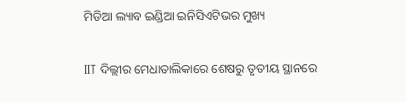ମିଡିଆ ଲ୍ୟାବ ଇଣ୍ଡିଆ ଇନିସିଏଟିଭର ମୁଖ୍ୟ

IIT ଦିଲ୍ଲୀର ମେଧାତାଲିକାରେ ଶେଷରୁ ତୃତୀୟ ସ୍ଥାନରେ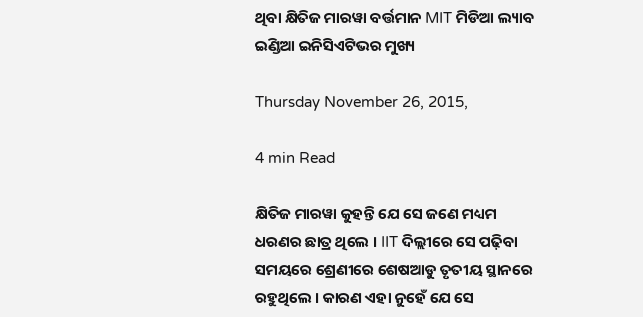ଥିବା କ୍ଷିତିଜ ମାରୱା ବର୍ତ୍ତମାନ MIT ମିଡିଆ ଲ୍ୟାବ ଇଣ୍ଡିଆ ଇନିସିଏଟିଭର ମୁଖ୍ୟ

Thursday November 26, 2015,

4 min Read

କ୍ଷିତିଜ ମାରୱା କୁହନ୍ତି ଯେ ସେ ଜଣେ ମଧ୍ୟମ ଧରଣର ଛାତ୍ର ଥିଲେ । IIT ଦିଲ୍ଲୀରେ ସେ ପଢ଼ିବା ସମୟରେ ଶ୍ରେଣୀରେ ଶେଷଆଡୁ ତୃତୀୟ ସ୍ଥାନରେ ରହୁଥିଲେ । କାରଣ ଏହା ନୁହେଁ ଯେ ସେ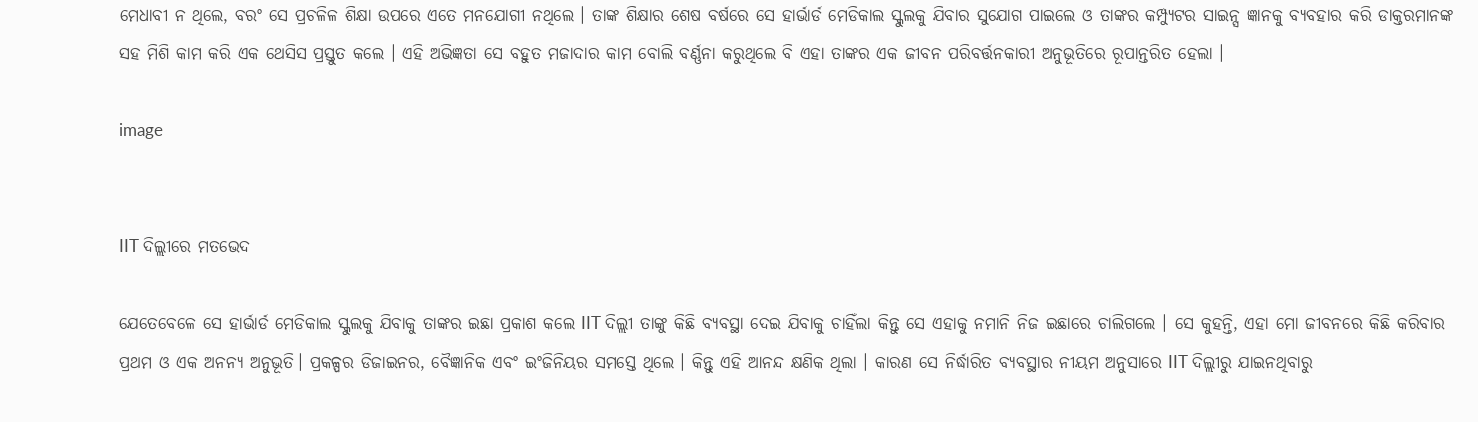ମେଧାବୀ ନ ଥିଲେ, ବରଂ ସେ ପ୍ରଚଳିଳ ଶିକ୍ଷା ଉପରେ ଏତେ ମନଯୋଗୀ ନଥିଲେ । ତାଙ୍କ ଶିକ୍ଷାର ଶେଷ ବର୍ଷରେ ସେ ହାର୍ଭାର୍ଡ ମେଡିକାଲ ସ୍କୁଲକୁ ଯିବାର ସୁଯୋଗ ପାଇଲେ ଓ ତାଙ୍କର କମ୍ପ୍ୟୁଟର ସାଇନ୍ସ ଜ୍ଞାନକୁ ବ୍ୟବହାର କରି ଡାକ୍ତରମାନଙ୍କ ସହ ମିଶି କାମ କରି ଏକ ଥେସିସ ପ୍ରସ୍ତୁତ କଲେ । ଏହି ଅଭିଜ୍ଞତା ସେ ବହୁତ ମଜାଦାର କାମ ବୋଲି ବର୍ଣ୍ଣନା କରୁଥିଲେ ବି ଏହା ତାଙ୍କର ଏକ ଜୀବନ ପରିବର୍ତ୍ତନକାରୀ ଅନୁଭୂତିରେ ରୂପାନ୍ତରିତ ହେଲା ।

image


IIT ଦିଲ୍ଲୀରେ ମତଭେଦ

ଯେତେବେଳେ ସେ ହାର୍ଭାର୍ଡ ମେଡିକାଲ ସ୍କୁଲକୁ ଯିବାକୁ ତାଙ୍କର ଇଛା ପ୍ରକାଶ କଲେ IIT ଦିଲ୍ଲୀ ତାଙ୍କୁ କିଛି ବ୍ୟବସ୍ଥା ଦେଇ ଯିବାକୁ ଚାହିଁଲା କିନ୍ତୁ ସେ ଏହାକୁ ନମାନି ନିଜ ଇଛାରେ ଚାଲିଗଲେ । ସେ କୁହନ୍ତି, ଏହା ମୋ ଜୀବନରେ କିଛି କରିବାର ପ୍ରଥମ ଓ ଏକ ଅନନ୍ୟ ଅନୁଭୂତି। ପ୍ରକଳ୍ପର ଡିଜାଇନର, ବୈଜ୍ଞାନିକ ଏବଂ ଇଂଜିନିୟର ସମସ୍ତେ ଥିଲେ । କିନ୍ତୁ ଏହି ଆନନ୍ଦ କ୍ଷଣିକ ଥିଲା । କାରଣ ସେ ନିର୍ଦ୍ଧାରିତ ବ୍ୟବସ୍ଥାର ନୀୟମ ଅନୁସାରେ IIT ଦିଲ୍ଲୀରୁ ଯାଇନଥିବାରୁ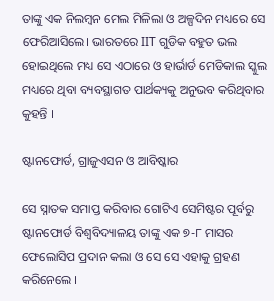ତାଙ୍କୁ ଏକ ନିଲମ୍ବନ ମେଲ ମିଳିଲା ଓ ଅଳ୍ପଦିନ ମଧ୍ୟରେ ସେ ଫେରିଆସିଲେ। ଭାରତରେ IIT ଗୁଡିକ ବହୁତ ଭଲ ହୋଇଥିଲେ ମଧ୍ୟ ସେ ଏଠାରେ ଓ ହାର୍ଭାର୍ଡ ମେଡିକାଲ ସ୍କୁଲ ମଧ୍ୟରେ ଥିବା ବ୍ୟବସ୍ଥାଗତ ପାର୍ଥକ୍ୟକୁ ଅନୁଭବ କରିଥିବାର କୁହନ୍ତି ।

ଷ୍ଟାନଫୋର୍ଡ, ଗ୍ରାଜୁଏସନ ଓ ଆବିଷ୍କାର

ସେ ସ୍ନାତକ ସମାପ୍ତ କରିବାର ଗୋଟିଏ ସେମିଷ୍ଟର ପୂର୍ବରୁ ଷ୍ଟାନଫୋର୍ଡ ବିଶ୍ୱବିଦ୍ୟାଳୟ ତାଙ୍କୁ ଏକ ୭-୮ ମାସର ଫେଲୋସିପ ପ୍ରଦାନ କଲା ଓ ସେ ସେ ଏହାକୁ ଗ୍ରହଣ କରିନେଲେ ।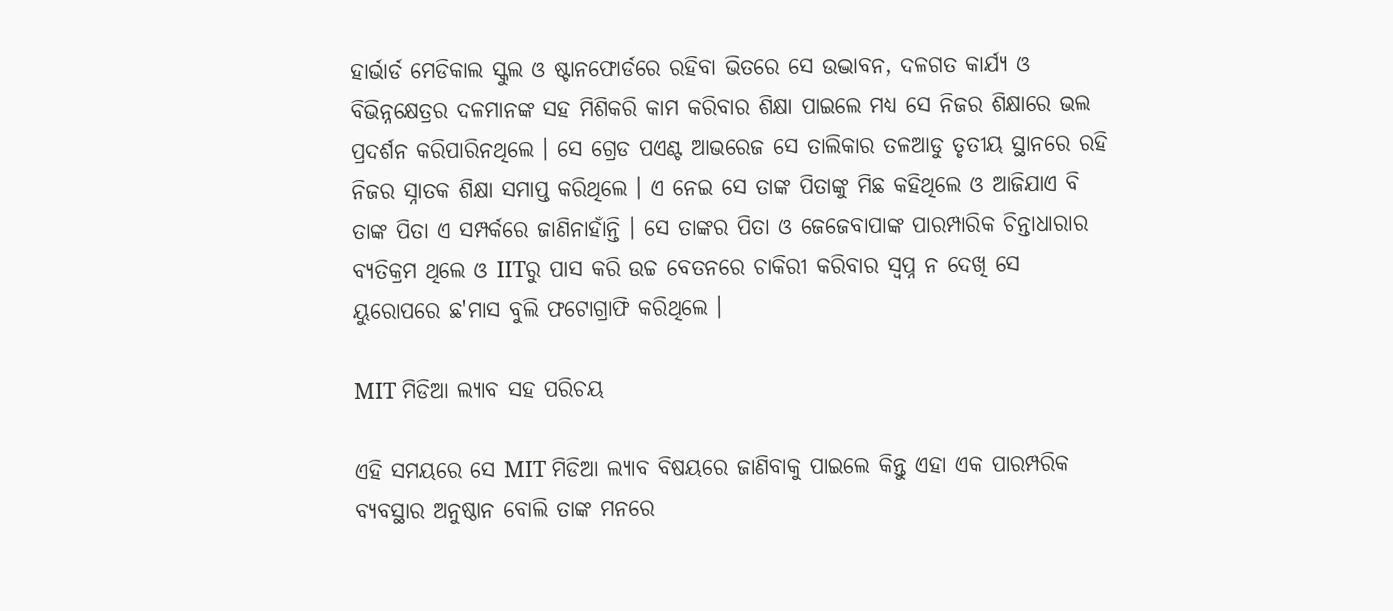ହାର୍ଭାର୍ଡ ମେଡିକାଲ ସ୍କୁଲ ଓ ଷ୍ଟାନଫୋର୍ଡରେ ରହିବା ଭିତରେ ସେ ଉଦ୍ଭାବନ, ଦଳଗତ କାର୍ଯ୍ୟ ଓ ବିଭିନ୍ନକ୍ଷେତ୍ରର ଦଳମାନଙ୍କ ସହ ମିଶିକରି କାମ କରିବାର ଶିକ୍ଷା ପାଇଲେ ମଧ୍ୟ ସେ ନିଜର ଶିକ୍ଷାରେ ଭଲ ପ୍ରଦର୍ଶନ କରିପାରିନଥିଲେ । ସେ ଗ୍ରେଡ ପଏଣ୍ଟ ଆଭରେଜ ସେ ତାଲିକାର ତଳଆଡୁ ତୃତୀୟ ସ୍ଥାନରେ ରହି ନିଜର ସ୍ନାତକ ଶିକ୍ଷା ସମାପ୍ତ କରିଥିଲେ । ଏ ନେଇ ସେ ତାଙ୍କ ପିତାଙ୍କୁ ମିଛ କହିଥିଲେ ଓ ଆଜିଯାଏ ବି ତାଙ୍କ ପିତା ଏ ସମ୍ପର୍କରେ ଜାଣିନାହାଁନ୍ତି । ସେ ତାଙ୍କର ପିତା ଓ ଜେଜେବାପାଙ୍କ ପାରମ୍ପାରିକ ଚିନ୍ତାଧାରାର ବ୍ୟତିକ୍ରମ ଥିଲେ ଓ IITରୁ ପାସ କରି ଉଚ୍ଚ ବେତନରେ ଚାକିରୀ କରିବାର ସ୍ୱପ୍ନ ନ ଦେଖି ସେ ୟୁରୋପରେ ଛ'ମାସ ବୁଲି ଫଟୋଗ୍ରାଫି କରିଥିଲେ ।

MIT ମିଡିଆ ଲ୍ୟାବ ସହ ପରିଚୟ

ଏହି ସମୟରେ ସେ MIT ମିଡିଆ ଲ୍ୟାବ ବିଷୟରେ ଜାଣିବାକୁ ପାଇଲେ କିନ୍ତୁ ଏହା ଏକ ପାରମ୍ପରିକ ବ୍ୟବସ୍ଥାର ଅନୁଷ୍ଠାନ ବୋଲି ତାଙ୍କ ମନରେ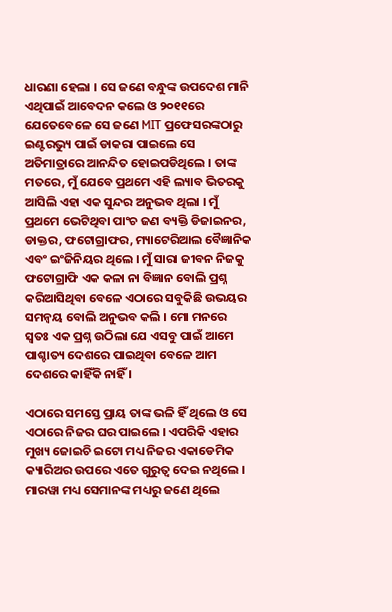ଧାରଣା ହେଲା । ସେ ଜଣେ ବନ୍ଧୁଙ୍କ ଉପଦେଶ ମାନି ଏଥିପାଇଁ ଆବେଦନ କଲେ ଓ ୨୦୧୧ରେ ଯେତେବେଳେ ସେ ଜଣେ MIT ପ୍ରଫେସରଙ୍କଠାରୁ ଇଣ୍ଟରଭ୍ୟୁ ପାଇଁ ଡାକରା ପାଇଲେ ସେ ଅତିମାତ୍ରାରେ ଆନନ୍ଦିତ ହୋଇପଡିଥିଲେ । ତାଙ୍କ ମତରେ, ମୁଁ ଯେବେ ପ୍ରଥମେ ଏହି ଲ୍ୟାବ ଭିତରକୁ ଆସିଲି ଏହା ଏକ ସୁନ୍ଦର ଅନୁଭବ ଥିଲା । ମୁଁ ପ୍ରଥମେ ଭେଟିଥିବା ପାଂଚ ଜଣ ବ୍ୟକ୍ତି ଡିଜାଇନର, ଡାକ୍ତର, ଫଟୋଗ୍ରାଫର, ମ୍ୟାଟେରିଆଲ ବୈଜ୍ଞାନିକ ଏବଂ ଇଂଜିନିୟର ଥିଲେ । ମୁଁ ସାରା ଜୀବନ ନିଜକୁ ଫଟୋଗ୍ରାଫି ଏକ କଳା ନା ବିଜ୍ଞାନ ବୋଲି ପ୍ରଶ୍ନ କରିଆସିଥିବା ବେଳେ ଏଠାରେ ସବୁକିଛି ଉଭୟର ସମନ୍ୱୟ ବୋଲି ଅନୁଭବ କଲି । ମୋ ମନରେ ସ୍ଵତଃ ଏକ ପ୍ରଶ୍ନ ଉଠିଲା ଯେ ଏସବୁ ପାଇଁ ଆମେ ପାଶ୍ଚାତ୍ୟ ଦେଶରେ ପାଇଥିବା ବେଳେ ଆମ ଦେଶରେ କାହିଁକି ନାହିଁ ।

ଏଠାରେ ସମସ୍ତେ ପ୍ରାୟ ତାଙ୍କ ଭଳି ହିଁ ଥିଲେ ଓ ସେ ଏଠାରେ ନିଜର ଘର ପାଇଲେ । ଏପରିକି ଏହାର ମୁଖ୍ୟ ଜୋଇଚି ଇଟୋ ମଧ୍ୟ ନିଜର ଏକାଡେମିକ କ୍ୟାରିଅର ଉପରେ ଏତେ ଗୁରୁତ୍ୱ ଦେଇ ନଥିଲେ । ମାରୱା ମଧ୍ୟ ସେମାନଙ୍କ ମଧ୍ୟରୁ ଜଣେ ଥିଲେ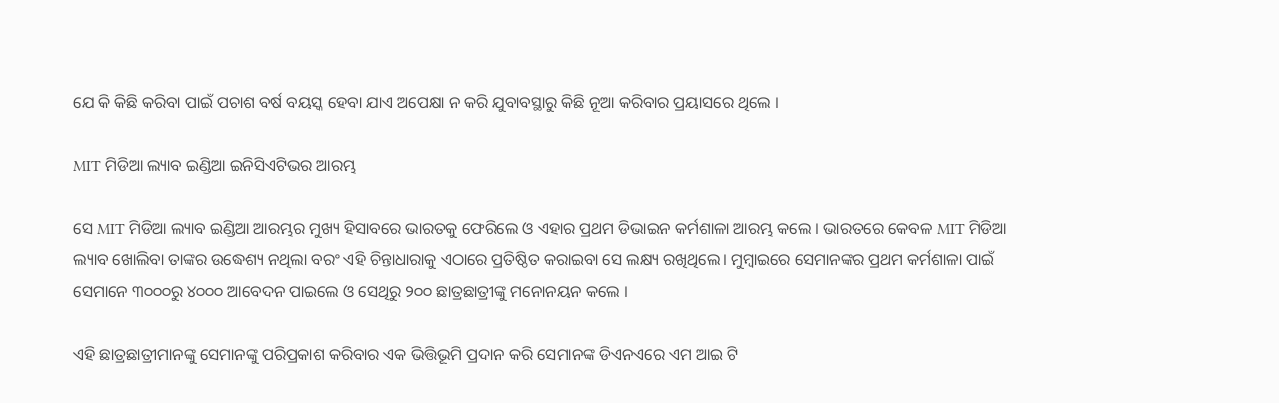ଯେ କି କିଛି କରିବା ପାଇଁ ପଚାଶ ବର୍ଷ ବୟସ୍କ ହେବା ଯାଏ ଅପେକ୍ଷା ନ କରି ଯୁବାବସ୍ଥାରୁ କିଛି ନୂଆ କରିବାର ପ୍ରୟାସରେ ଥିଲେ ।

MIT ମିଡିଆ ଲ୍ୟାବ ଇଣ୍ଡିଆ ଇନିସିଏଟିଭର ଆରମ୍ଭ

ସେ MIT ମିଡିଆ ଲ୍ୟାବ ଇଣ୍ଡିଆ ଆରମ୍ଭର ମୁଖ୍ୟ ହିସାବରେ ଭାରତକୁ ଫେରିଲେ ଓ ଏହାର ପ୍ରଥମ ଡିଭାଇନ କର୍ମଶାଳା ଆରମ୍ଭ କଲେ । ଭାରତରେ କେବଳ MIT ମିଡିଆ ଲ୍ୟାବ ଖୋଲିବା ତାଙ୍କର ଉଦ୍ଧେଶ୍ୟ ନଥିଲା ବରଂ ଏହି ଚିନ୍ତାଧାରାକୁ ଏଠାରେ ପ୍ରତିଷ୍ଠିତ କରାଇବା ସେ ଲକ୍ଷ୍ୟ ରଖିଥିଲେ। ମୁମ୍ବାଇରେ ସେମାନଙ୍କର ପ୍ରଥମ କର୍ମଶାଳା ପାଇଁ ସେମାନେ ୩୦୦୦ରୁ ୪୦୦୦ ଆବେଦନ ପାଇଲେ ଓ ସେଥିରୁ ୨୦୦ ଛାତ୍ରଛାତ୍ରୀଙ୍କୁ ମନୋନୟନ କଲେ ।

ଏହି ଛାତ୍ରଛାତ୍ରୀମାନଙ୍କୁ ସେମାନଙ୍କୁ ପରିପ୍ରକାଶ କରିବାର ଏକ ଭିତ୍ତିଭୂମି ପ୍ରଦାନ କରି ସେମାନଙ୍କ ଡିଏନଏରେ ଏମ ଆଇ ଟି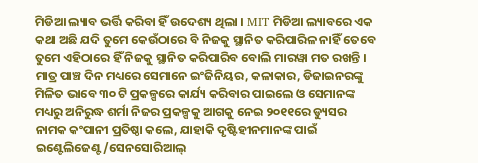ମିଡିଆ ଲ୍ୟାବ ଭର୍ତ୍ତି କରିବା ହିଁ ଉଦେଶ୍ୟ ଥିଲା । MIT ମିଡିଆ ଲ୍ୟାବରେ ଏକ କଥା ଅଛି ଯଦି ତୁମେ କେଉଁଠାରେ ବି ନିଜକୁ ସ୍ଥାନିତ କରିପାରିଳ ନାହିଁ ତେବେ ତୁମେ ଏହିଠାରେ ହିଁ ନିଜକୁ ସ୍ଥାନିତ କରିପାରିବ ବୋଲି ମାରୱା ମତ ରଖନ୍ତି । ମାତ୍ର ପାଞ୍ଚ ଦିନ ମଧ୍ୟରେ ସେମାନେ ଇଂଜିନିୟର, କଳାକାର, ଡିଜାଇନରଙ୍କୁ ମିଳିତ ଭାବେ ୩୦ ଟି ପ୍ରକଳ୍ପରେ କାର୍ଯ୍ୟ କରିବାର ପାଇଲେ ଓ ସେମାନଙ୍କ ମଧ୍ୟରୁ ଅନିରୁଦ୍ଧ ଶର୍ମା ନିଜର ପ୍ରକଳ୍ପକୁ ଆଗକୁ ନେଇ ୨୦୧୧ରେ ଡ୍ୟୁସର ନାମକ କଂପାନୀ ପ୍ରତିଷ୍ଠା କଲେ, ଯାହାକି ଦୃଷ୍ଟିହୀନମାନଙ୍କ ପାଇଁ ଇଣ୍ଟେଲିଜେଣ୍ଟ/ସେନସୋରିଆଲ୍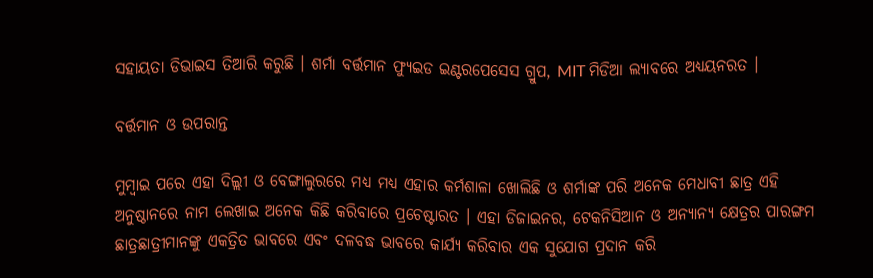ସହାୟତା ଡିଭାଇସ ତିଆରି କରୁଛି । ଶର୍ମା ବର୍ତ୍ତମାନ ଫ୍ୟୁଇଡ ଇଣ୍ଟରପେସେସ ଗ୍ରୁପ, MIT ମିଡିଆ ଲ୍ୟାବରେ ଅଧ୍ୟୟନରତ ।

ବର୍ତ୍ତମାନ ଓ ଉପରାନ୍ତ

ମୁମ୍ବାଇ ପରେ ଏହା ଦିଲ୍ଲୀ ଓ ବେଙ୍ଗାଲୁରରେ ମଧ୍ୟ ମଧ୍ୟ ଏହାର କର୍ମଶାଳା ଖୋଲିଛି ଓ ଶର୍ମାଙ୍କ ପରି ଅନେକ ମେଧାବୀ ଛାତ୍ର ଏହି ଅନୁଷ୍ଠାନରେ ନାମ ଲେଖାଇ ଅନେକ କିଛି କରିବାରେ ପ୍ରଚେଷ୍ଟାରତ । ଏହା ଡିଜାଇନର, ଟେକନିସିଆନ ଓ ଅନ୍ୟାନ୍ୟ କ୍ଷେତ୍ରର ପାରଙ୍ଗମ ଛାତ୍ରଛାତ୍ରୀମାନଙ୍କୁ ଏକତ୍ରିତ ଭାବରେ ଏବଂ ଦଳବଦ୍ଧ ଭାବରେ କାର୍ଯ୍ୟ କରିବାର ଏକ ସୁଯୋଗ ପ୍ରଦାନ କରି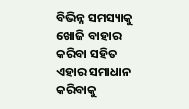ବିଭିନ୍ନ ସମସ୍ୟାକୁ ଖୋଜି ବାହାର କରିବା ସହିତ ଏହାର ସମାଧାନ କରିବାକୁ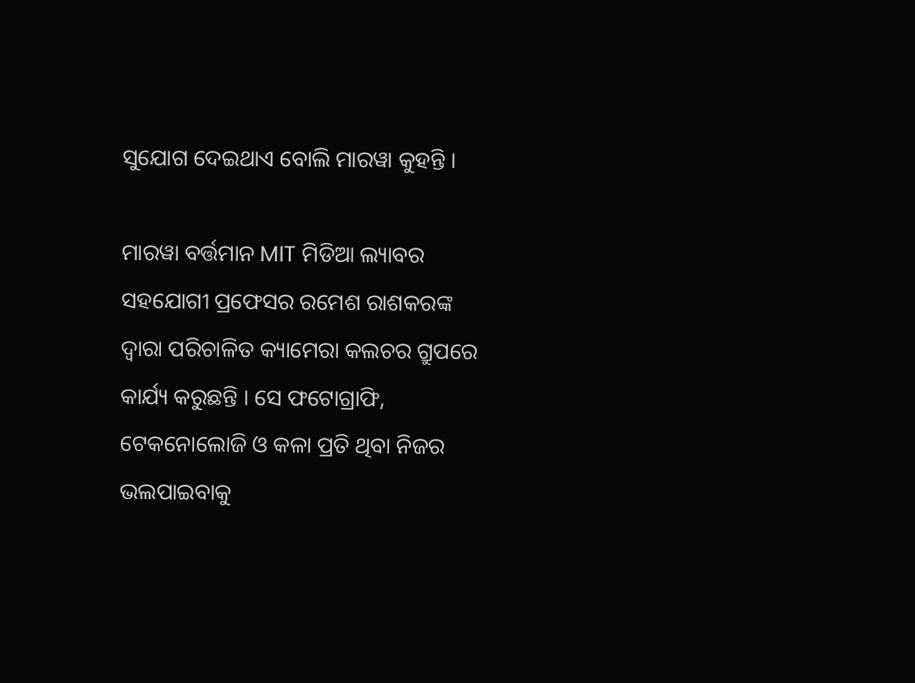ସୁଯୋଗ ଦେଇଥାଏ ବୋଲି ମାରୱା କୁହନ୍ତି ।

ମାରୱା ବର୍ତ୍ତମାନ MIT ମିଡିଆ ଲ୍ୟାବର ସହଯୋଗୀ ପ୍ରଫେସର ରମେଶ ରାଶକରଙ୍କ ଦ୍ୱାରା ପରିଚାଳିତ କ୍ୟାମେରା କଲଚର ଗ୍ରୁପରେ କାର୍ଯ୍ୟ କରୁଛନ୍ତି । ସେ ଫଟୋଗ୍ରାଫି, ଟେକନୋଲୋଜି ଓ କଳା ପ୍ରତି ଥିବା ନିଜର ଭଲପାଇବାକୁ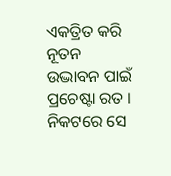ଏକତ୍ରିତ କରି ନୂତନ ଉଦ୍ଭାବନ ପାଇଁ ପ୍ରଚେଷ୍ଟା ରତ । ନିକଟରେ ସେ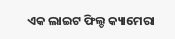ଏକ ଲାଇଟ ଫିଲ୍ଡ କ୍ୟାମେରା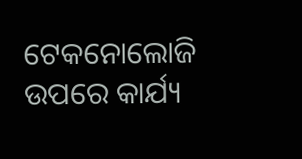ଟେକନୋଲୋଜି ଉପରେ କାର୍ଯ୍ୟ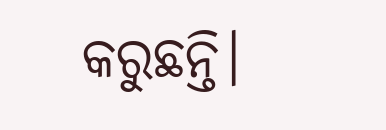କରୁଛନ୍ତି।